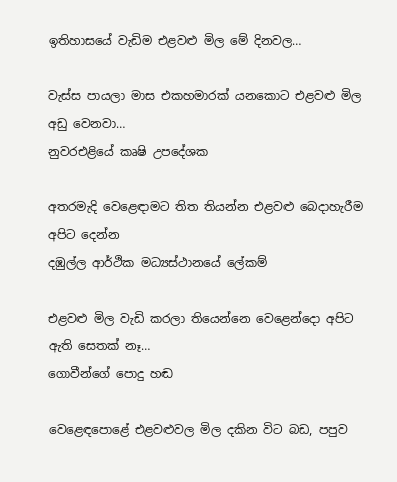ඉතිහාසයේ වැඩිම එළවළු මිල මේ දිනවල…

වැස්ස පායලා මාස එකහමාරක් යනකොට එළවළු මිල අඩු වෙනවා…
නුවරඑළියේ කෘෂි උපදේශක

අතරමැදි වෙළෙඳාමට තිත තියන්න එළවළු බෙදාහැරීම අපිට දෙන්න
දඹුල්ල ආර්ථික මධ්‍යස්ථානයේ ලේකම්

එළවළු මිල වැඩි කරලා තියෙන්නෙ වෙළෙන්දො අපිට ඇති සෙතක් නෑ…
ගොවීන්ගේ පොදු හඬ

වෙළෙඳපොළේ එළවළුවල මිල දකින විට බඩ, පපුව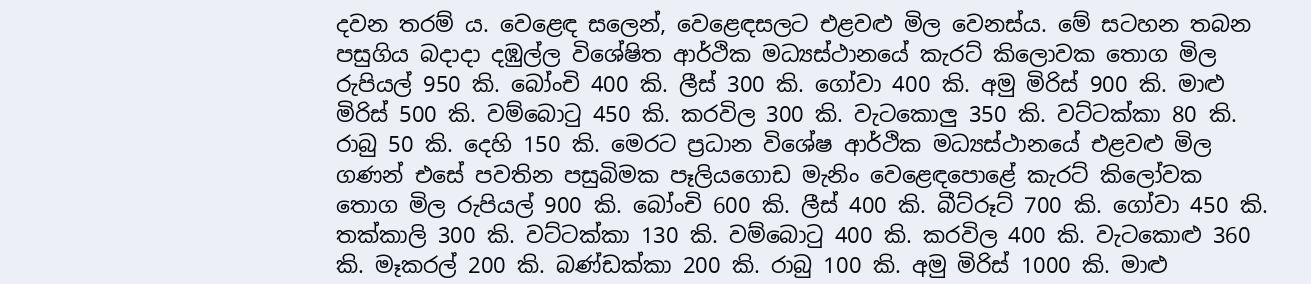දවන තරම් ය. වෙළෙඳ සලෙන්, වෙළෙඳසලට එළවළු මිල වෙනස්ය. මේ සටහන තබන පසුගිය බදාදා දඹුල්ල විශේෂිත ආර්ථික මධ්‍යස්ථානයේ කැරට් කිලොවක තොග මිල රුපියල් 950 කි. බෝංචි 400 කි. ලීස් 300 කි. ගෝවා 400 කි. අමු මිරිස් 900 කි. මාළු මිරිස් 500 කි. වම්බොටු 450 කි. කරවිල 300 කි. වැටකොලු 350 කි. වට්ටක්කා 80 කි. රාබු 50 කි. දෙහි 150 කි. මෙරට ප්‍රධාන විශේෂ ආර්ථික මධ්‍යස්ථානයේ එළවළු මිල ගණන් එසේ පවතින පසුබිමක පෑලියගොඩ මැනිං වෙළෙඳපොළේ කැරට් කිලෝවක තොග මිල රුපියල් 900 කි. බෝංචි 600 කි. ලීස් 400 කි. බීට්රූට් 700 කි. ගෝවා 450 කි. තක්කාලි 300 කි. වට්ටක්කා 130 කි. වම්බොටු 400 කි. කරවිල 400 කි. වැටකොළු 360 කි. මෑකරල් 200 කි. බණ්ඩක්කා 200 කි. රාබු 100 කි. අමු මිරිස් 1000 කි. මාළු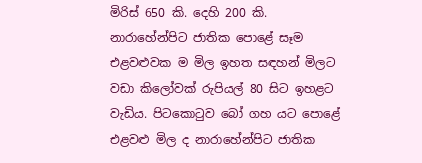මිරිස් 650 කි. දෙහි 200 කි. නාරාහේන්පිට ජාතික පොළේ සෑම එළවළුවක ම මිල ඉහත සඳහන් මිලට වඩා කිලෝවක් රුපියල් 80 සිට ඉහළට වැඩිය. පිටකොටුව බෝ ගහ යට පොළේ එළවළු මිල ද නාරාහේන්පිට ජාතික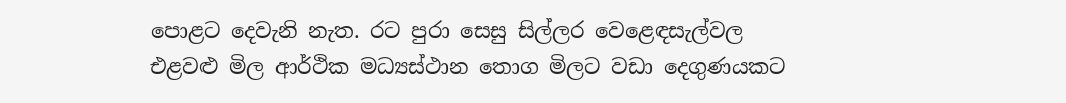පොළට දෙවැනි නැත. රට පුරා සෙසු සිල්ලර වෙළෙඳසැල්වල එළවළු මිල ආර්ථික මධ්‍යස්ථාන තොග මිලට වඩා දෙගුණයකට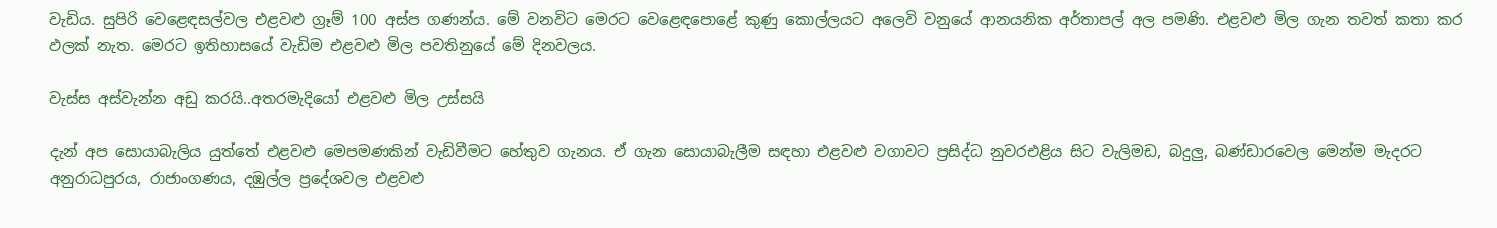වැඩිය. සුපිරි වෙළෙඳසල්වල එළවළු ග්‍රෑම් 100 අස්ප ගණන්ය. මේ වනවිට මෙරට වෙළෙඳපොළේ කුණු කොල්ලයට අලෙවි වනුයේ ආනයනික අර්තාපල් අල පමණි. එළවළු මිල ගැන තවත් කතා කර ඵලක් නැත. මෙරට ඉතිහාසයේ වැඩිම එළවළු මිල පවතිනුයේ මේ දිනවලය.

වැස්ස අස්වැන්න අඩු කරයි..අතරමැදියෝ එළවළු මිල උස්සයි

දැන් අප සොයාබැලිය යුත්තේ එළවළු මෙපමණකින් වැඩිවීමට හේතුව ගැනය. ඒ ගැන සොයාබැලීම සඳහා එළවළු වගාවට ප්‍රසිද්ධ නුවරඑළිය සිට වැලිමඩ, බදුලු, බණ්ඩාරවෙල මෙන්ම මැදරට අනුරාධපුරය, රාජාංගණය, දඹුල්ල ප්‍රදේශවල එළවළු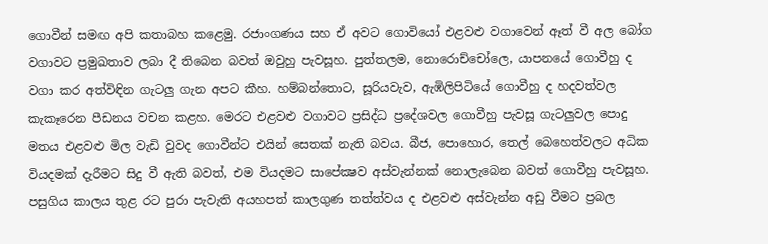ගොවීන් සමඟ අපි කතාබහ කළෙමු. රජාංගණය සහ ඒ අවට ගොවියෝ එළවළු වගාවෙන් ඈත් වී අල බෝග වගාවට ප්‍රමුඛතාව ලබා දී තිබෙන බවත් ඔවුහු පැවසූහ. පුත්තලම, නොරොච්චෝලෙ, යාපනයේ ගොවීහු ද වගා කර අත්විඳින ගැටලු ගැන අපට කීහ. හම්බන්තොට, සූරියවැව, ඇඹිලිපිටියේ ගොවීහු ද හදවත්වල කැකෑරෙන පීඩනය වචන කළහ. මෙරට එළවළු වගාවට ප්‍රසිද්ධ ප්‍රදේශවල ගොවීහු පැවසූ ගැටලුවල පොදු මතය එළවළු මිල වැඩි වුවද ගොවීන්ට එයින් සෙතක් නැති බවය. බීජ, පොහොර, තෙල් බෙහෙත්වලට අධික වියදමක් දැරීමට සිදු වී ඇති බවත්, එම වියදමට සාපේක්‍ෂව අස්වැන්නක් නොලැබෙන බවත් ගොවීහු පැවසූහ. පසුගිය කාලය තුළ රට පුරා පැවැති අයහපත් කාලගුණ තත්ත්වය ද එළවළු අස්වැන්න අඩු වීමට ප්‍රබල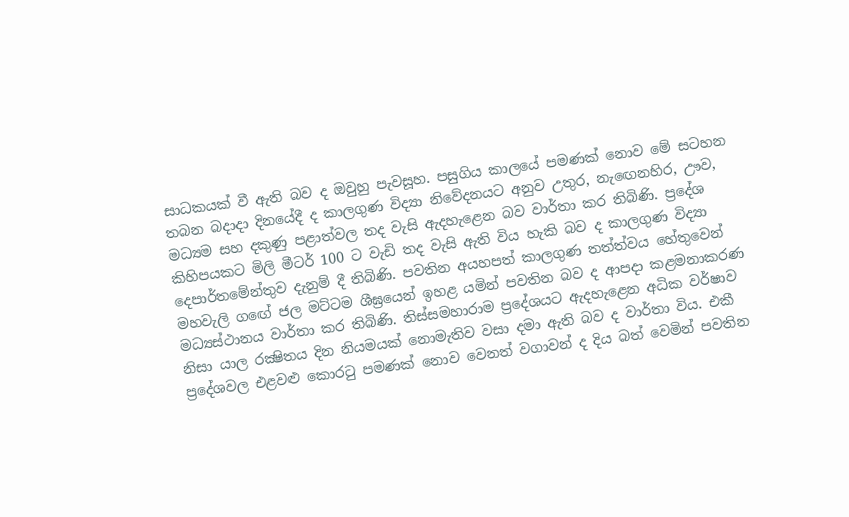සාධකයක් වී ඇති බව ද ඔවුහු පැවසූහ. පසුගිය කාලයේ පමණක් නොව මේ සටහන තබන බදාදා දිනයේදී ද කාලගුණ විද්‍යා නිවේදනයට අනුව උතුර, නැඟෙනහිර, ඌව, මධ්‍යම සහ දකුණු පළාත්වල තද වැසි ඇදහැළෙන බව වාර්තා කර තිබිණි. ප්‍රදේශ කිහිපයකට මිලි මීටර් 100 ට වැඩි තද වැසි ඇති විය හැකි බව ද කාලගුණ විද්‍යා දෙපාර්තමේන්තුව දැනුම් දී තිබිණි. පවතින අයහපත් කාලගුණ තත්ත්වය හේතුවෙන් මහවැලි ගඟේ ජල මට්ටම ශීඝ්‍රයෙන් ඉහළ යමින් පවතින බව ද ආපදා කළමනාකරණ මධ්‍යස්ථානය වාර්තා කර තිබිණි. තිස්සමහාරාම ප්‍රදේශයට ඇදහැළෙන අධික වර්ෂාව නිසා යාල රක්‍ෂිතය දින නියමයක් නොමැතිව වසා දමා ඇති බව ද වාර්තා විය. එකී ප්‍රදේශවල එළවළු කොරටු පමණක් නොව වෙනත් වගාවන් ද දිය බත් වෙමින් පවතින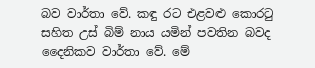බව වාර්තා වේ. කඳු රට එළවළු කොරටු සහිත උස් බිම් නාය යමින් පවතින බවද දෛනිකව වාර්තා වේ. මේ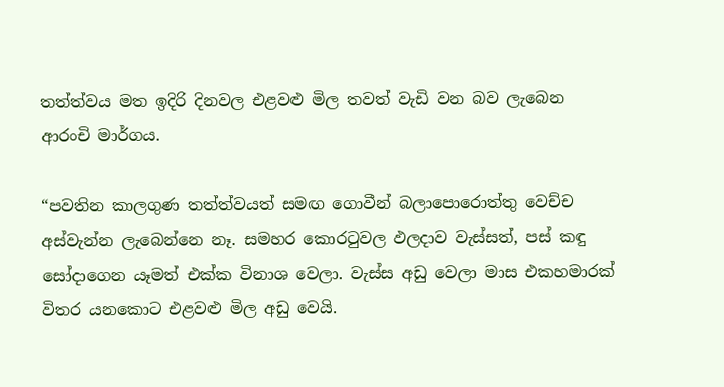තත්ත්වය මත ඉදිරි දිනවල එළවළු මිල තවත් වැඩි වන බව ලැබෙන ආරංචි මාර්ගය.

“පවතින කාලගුණ තත්ත්වයත් සමඟ ගොවීන් බලාපොරොත්තු වෙච්ච අස්වැන්න ලැබෙන්නෙ නෑ. සමහර කොරටුවල ඵලදාව වැස්සත්, පස් කඳු සෝදාගෙන යෑමත් එක්ක විනාශ වෙලා. වැස්ස අඩු වෙලා මාස එකහමාරක් විතර යනකොට එළවළු මිල අඩු වෙයි.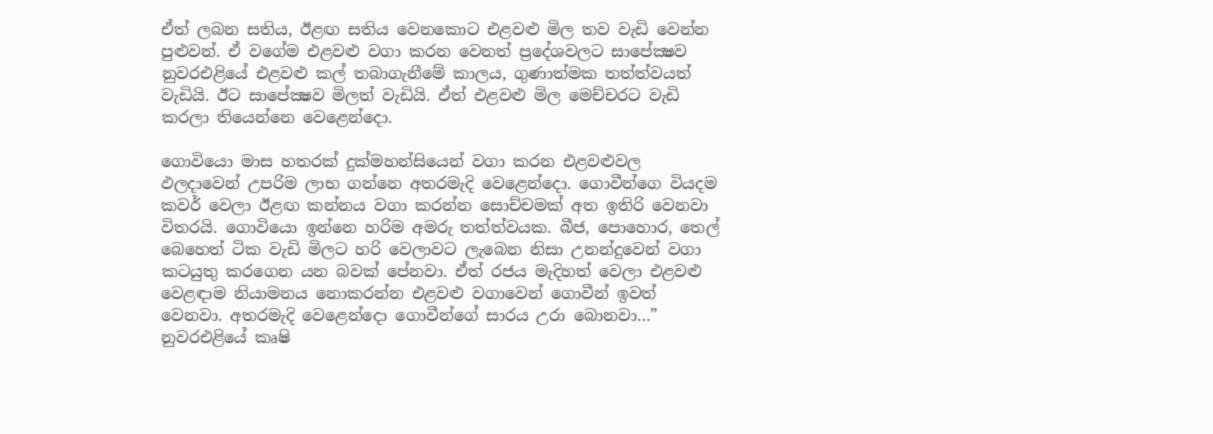ඒත් ලබන සතිය, ඊළඟ සතිය වෙනකොට එළවළු මිල තව වැඩි වෙන්න පුළුවන්. ඒ වගේම එළවළු වගා කරන වෙනත් ප්‍රදේශවලට සාපේක්‍ෂව නුවරඑළියේ එළවළු කල් තබාගැනීමේ කාලය, ගුණාත්මක තත්ත්වයත් වැඩියි. ඊට සාපේක්‍ෂව මිලත් වැඩියි. ඒත් එළවළු මිල මෙච්චරට වැඩි කරලා තියෙන්නෙ වෙළෙන්දො.

ගොවියො මාස හතරක් දුක්මහන්සියෙන් වගා කරන එළවළුවල ඵලදාවෙන් උපරිම ලාභ ගන්නෙ අතරමැදි වෙළෙන්දො. ගොවීන්ගෙ වියදම කවර් වෙලා ඊළඟ කන්නය වගා කරන්න සොච්චමක් අත ඉතිරි වෙනවා විතරයි. ගොවියො ඉන්නෙ හරිම අමරු තත්ත්වයක. බීජ, පොහොර, තෙල් බෙහෙත් ටික වැඩි මිලට හරි වෙලාවට ලැබෙන නිසා උනන්දුවෙන් වගා කටයුතු කරගෙන යන බවක් පේනවා. ඒත් රජය මැදිහත් වෙලා එළවළු වෙළඳාම නියාමනය නොකරන්න එළවළු වගාවෙන් ගොවීන් ඉවත් වෙනවා. අතරමැදි වෙළෙන්දො ගොවීන්ගේ සාරය උරා බොනවා…” නුවරඑළියේ කෘෂි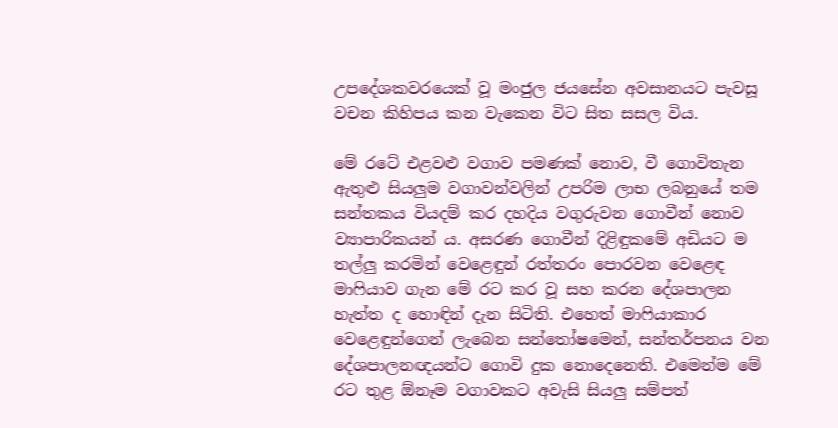උපදේශකවරයෙක් වූ මංජුල ජයසේන අවසානයට පැවසූ වචන කිහිපය කන වැකෙන විට සිත සසල විය.

මේ රටේ එළවළු වගාව පමණක් නොව, වී ගොවිතැන ඇතුළු සියලුම වගාවන්වලින් උපරිම ලාභ ලබනුයේ තම සන්තකය වියදම් කර දහදිය වගුරුවන ගොවීන් නොව ව්‍යාපාරිකයන් ය. අසරණ ගොවීන් දිළිඳුකමේ අඩියට ම තල්ලු කරමින් වෙළෙඳුන් රත්තරං පොරවන වෙළෙඳ මාෆියාව ගැන මේ රට කර වූ සහ කරන දේශපාලන හැත්ත ද හොඳින් දැන සිටිති. එහෙත් මාෆියාකාර වෙළෙඳුන්ගෙන් ලැබෙන සන්තෝෂමෙන්, සන්තර්පනය වන දේශපාලනඥයන්ට ගොවි දුක නොදෙනෙති. එමෙන්ම මේ රට තුළ ඕනෑම වගාවකට අවැසි සියලු සම්පත්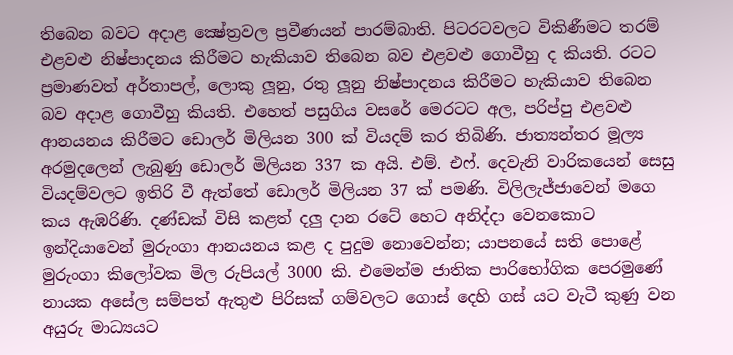තිබෙන බවට අදාළ ක්‍ෂේත්‍රවල ප්‍රවීණයන් පාරම්බාති. පිටරටවලට විකිණීමට තරම් එළවළු නිෂ්පාදනය කිරීමට හැකියාව තිබෙන බව එළවළු ගොවීහු ද කියති. රටට ප්‍රමාණවත් අර්තාපල්, ලොකු ලූනු, රතු ලූනු නිෂ්පාදනය කිරීමට හැකියාව තිබෙන බව අදාළ ගොවීහු කියති. එහෙත් පසුගිය වසරේ මෙරටට අල, පරිප්පු එළවළු ආනයනය කිරීමට ඩොලර් මිලියන 300 ක් වියදම් කර තිබිණි. ජාත්‍යන්තර මූල්‍ය අරමුදලෙන් ලැබුණු ඩොලර් මිලියන 337 ක අයි. එම්. එෆ්. දෙවැනි වාරිකයෙන් සෙසු වියදම්වලට ඉතිරි වී ඇත්තේ ඩොලර් මිලියන 37 ක් පමණි. විලිලැජ්ජාවෙන් මගෙ කය ඇඹරිණි. දණ්ඩක් විසි කළත් දලු දාන රටේ හෙට අනිද්දා වෙනකොට ඉන්දියාවෙන් මුරුංගා ආනයනය කළ ද පුදුම නොවෙන්න; යාපනයේ සති පොළේ මුරුංගා කිලෝවක මිල රුපියල් 3000 කි. එමෙන්ම ජාතික පාරිභෝගික පෙරමුණේ නායක අසේල සම්පත් ඇතුළු පිරිසක් ගම්වලට ගොස් දෙහි ගස් යට වැටී කුණු වන අයුරු මාධ්‍යයට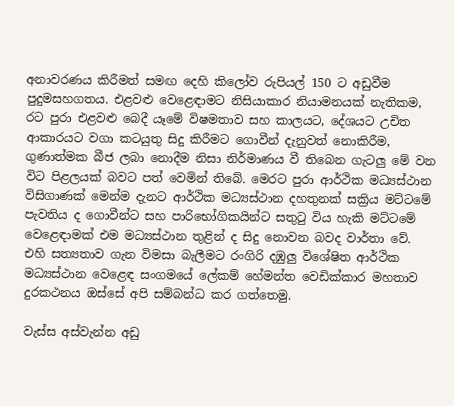අනාවරණය කිරීමත් සමඟ දෙහි කිලෝව රුපියල් 150 ට අඩුවීම පුදුමසහගතය. එළවළු වෙළෙඳාමට නිසියාකාර නියාමනයක් නැතිකම, රට පුරා එළවළු බෙදී යෑමේ විෂමතාව සහ කාලයට, දේශයට උචිත ආකාරයට වගා කටයුතු සිදු කිරීමට ගොවීන් දැනුවත් නොකිරීම, ගුණාත්මක බීජ ලබා නොදීම නිසා නිර්මාණය වී තිබෙන ගැටලු මේ වන විට පිළලයක් බවට පත් වෙමින් තිබේ. මෙරට පුරා ආර්ථික මධ්‍යස්ථාන විසිගාණක් මෙන්ම දැනට ආර්ථික මධ්‍යස්ථාන දහතුනක් සක්‍රිය මට්ටමේ පැවතිය ද ගොවීන්ට සහ පාරිභෝගිකයින්ට සතුටු විය හැකි මට්ටමේ වෙළෙඳාමක් එම මධ්‍යස්ථාන තුළින් ද සිදු නොවන බවද වාර්තා වේ. එහි සත්‍යතාව ගැන විමසා බැලීමට රංගිරි දඹුලු විශේෂිත ආර්ථික මධ්‍යස්ථාන වෙළෙඳ සංගමයේ ලේකම් හේමන්ත වෙඩික්කාර මහතාව දුරකථනය ඔස්සේ අපි සම්බන්ධ කර ගත්තෙමු.

වැස්ස අස්වැන්න අඩු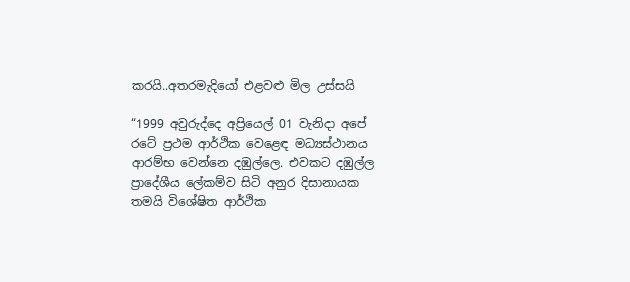කරයි..අතරමැදියෝ එළවළු මිල උස්සයි

“1999 අවුරුද්දෙ අප්‍රියෙල් 01 වැනිදා අපේ රටේ ප්‍රථම ආර්ථික වෙළෙඳ මධ්‍යස්ථානය ආරම්භ වෙන්නෙ දඹුල්ලෙ. එවකට දඹුල්ල ප්‍රාදේශීය ලේකම්ව සිටි අනුර දිසානායක තමයි විශේෂිත ආර්ථික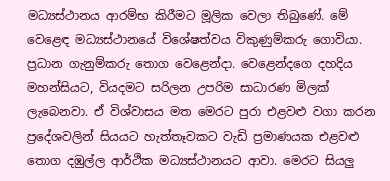මධ්‍යස්ථානය ආරම්භ කිරීමට මූලික වෙලා තිබුණේ. මේ වෙළෙඳ මධ්‍යස්ථානයේ විශේෂත්වය විකුණුම්කරු ගොවියා. ප්‍රධාන ගැනුම්කරු තොග වෙළෙන්දා. වෙළෙන්දගෙ දහදිය මහන්සියට, වියදමට සරිලන උපරිම සාධාරණ මිලක් ලැබෙනවා. ඒ විශ්වාසය මත මෙරට පුරා එළවළු වගා කරන ප්‍රදේශවලින් සියයට හැත්තෑවකට වැඩි ප්‍රමාණයක එළවළු තොග දඹුල්ල ආර්ථික මධ්‍යස්ථානයට ආවා. මෙරට සියලු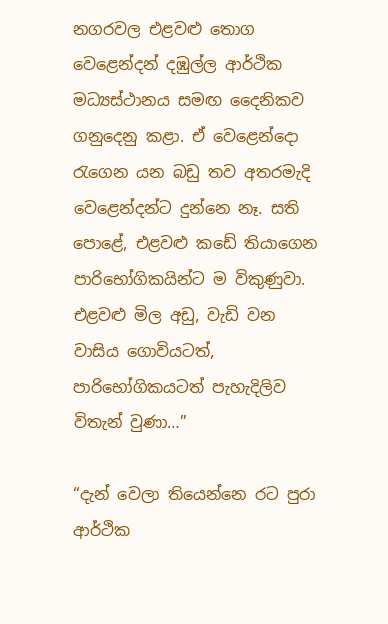නගරවල එළවළු තොග වෙළෙන්දන් දඹුල්ල ආර්ථික මධ්‍යස්ථානය සමඟ දෛනිකව ගනුදෙනු කළා. ඒ වෙළෙන්දො රැගෙන යන බඩු තව අතරමැදි වෙළෙන්දන්ට දුන්නෙ නෑ. සති පොළේ, එළවළු කඩේ තියාගෙන පාරිභෝගිකයින්ට ම විකුණුවා. එළවළු මිල අඩු, වැඩි වන වාසිය ගොවියටත්, පාරිභෝගිකයටත් පැහැදිලිව විතැන් වුණා…”

“දැන් වෙලා තියෙන්නෙ රට පුරා ආර්ථික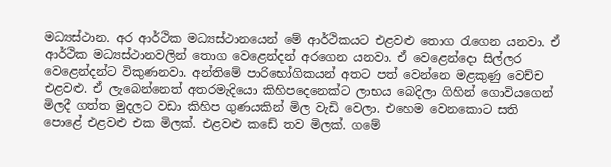මධ්‍යස්ථාන. අර ආර්ථික මධ්‍යස්ථානයෙන් මේ ආර්ථිකයට එළවළු තොග රැගෙන යනවා. ඒ ආර්ථික මධ්‍යස්ථානවලින් තොග වෙළෙන්දන් අරගෙන යනවා. ඒ වෙළෙන්දො සිල්ලර වෙළෙන්දන්ට විකුණනවා. අන්තිමේ පාරිභෝගිකයන් අතට පත් වෙන්නෙ මළකුණු වෙච්ච එළවළු. ඒ ලැබෙන්නෙත් අතරමැදියො කිහිපදෙනෙක්ට ලාභය බෙදිලා ගිහින් ගොවියගෙන් මිලදී ගත්ත මුදලට වඩා කිහිප ගුණයකින් මිල වැඩි වෙලා. එහෙම වෙනකොට සති පොළේ එළවළු එක මිලක්. එළවළු කඩේ තව මිලක්. ගමේ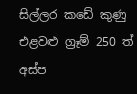සිල්ලර කඩේ කුණු එළවළු ග්‍රෑම් 250 ත් අස්ප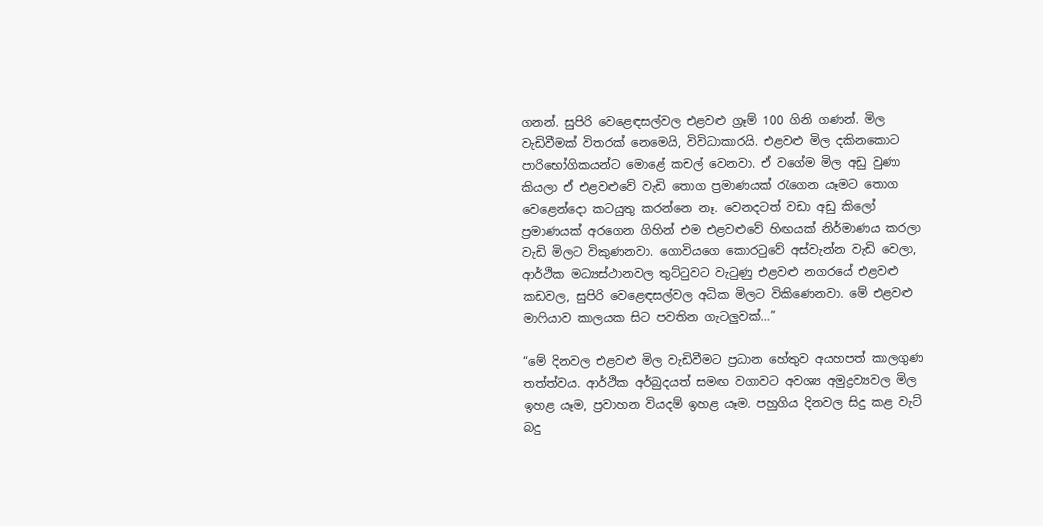ගනන්. සුපිරි වෙළෙඳසල්වල එළවළු ග්‍රෑම් 100 ගිනි ගණන්. මිල වැඩිවීමක් විතරක් නෙමෙයි, විවිධාකාරයි. එළවළු මිල දකිනකොට පාරිභෝගිකයන්ට මොළේ කචල් වෙනවා. ඒ වගේම මිල අඩු වුණා කියලා ඒ එළවළුවේ වැඩි තොග ප්‍රමාණයක් රැගෙන යෑමට තොග වෙළෙන්දො කටයුතු කරන්නෙ නෑ. වෙනදටත් වඩා අඩු කිලෝ ප්‍රමාණයක් අරගෙන ගිහින් එම එළවළුවේ හිඟයක් නිර්මාණය කරලා වැඩි මිලට විකුණනවා. ගොවියගෙ කොරටුවේ අස්වැන්න වැඩි වෙලා, ආර්ථික මධ්‍යස්ථානවල තුට්ටුවට වැටුණු එළවළු නගරයේ එළවළු කඩවල, සුපිරි වෙළෙඳසල්වල අධික මිලට විකිණෙනවා. මේ එළවළු මාෆියාව කාලයක සිට පවතින ගැටලුවක්…”

“මේ දිනවල එළවළු මිල වැඩිවීමට ප්‍රධාන හේතුව අයහපත් කාලගුණ තත්ත්වය. ආර්ථික අර්බුදයත් සමඟ වගාවට අවශ්‍ය අමුද්‍රව්‍යවල මිල ඉහළ යෑම, ප්‍රවාහන වියදම් ඉහළ යෑම. පහුගිය දිනවල සිදු කළ වැට් බදු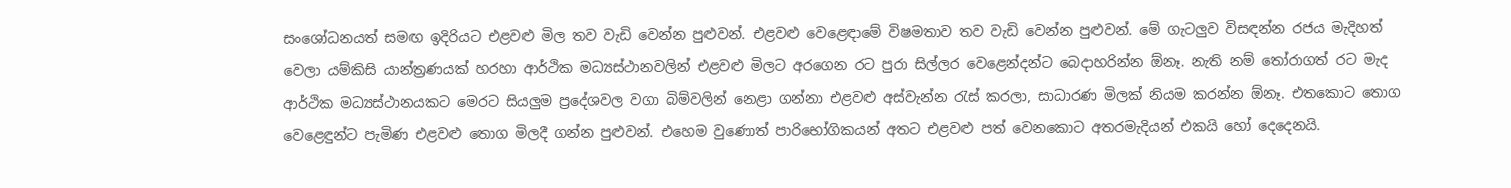සංශෝධනයත් සමඟ ඉදිරියට එළවළු මිල තව වැඩි වෙන්න පුළුවන්. එළවළු වෙළෙඳාමේ විෂමතාව තව වැඩි වෙන්න පුළුවන්. මේ ගැටලුව විසඳන්න රජය මැදිහත් වෙලා යම්කිසි යාන්ත්‍රණයක් හරහා ආර්ථික මධ්‍යස්ථානවලින් එළවළු මිලට අරගෙන රට පුරා සිල්ලර වෙළෙන්දන්ට බෙදාහරින්න ඕනෑ. නැති නම් තෝරාගත් රට මැද ආර්ථික මධ්‍යස්ථානයකට මෙරට සියලුම ප්‍රදේශවල වගා බිම්වලින් නෙළා ගන්නා එළවළු අස්වැන්න රැස් කරලා, සාධාරණ මිලක් නියම කරන්න ඕනෑ. එතකොට තොග වෙළෙඳුන්ට පැමිණ එළවළු තොග මිලදී ගන්න පුළුවන්. එහෙම වුණොත් පාරිභෝගිකයන් අතට එළවළු පත් වෙනකොට අතරමැදියන් එකයි හෝ දෙදෙනයි.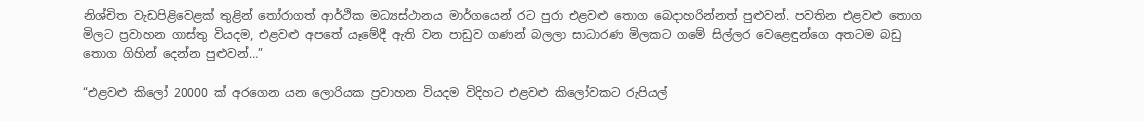නිශ්චිත වැඩපිළිවෙළක් තුළින් තෝරාගත් ආර්ථික මධ්‍යස්ථානය මාර්ගයෙන් රට පුරා එළවළු තොග බෙදාහරින්නත් පුළුවන්. පවතින එළවළු තොග මිලට ප්‍රවාහන ගාස්තු වියදම, එළවළු අපතේ යෑමේදී ඇති වන පාඩුව ගණන් බලලා සාධාරණ මිලකට ගමේ සිල්ලර වෙළෙඳුන්ගෙ අතටම බඩු තොග ගිහින් දෙන්න පුළුවන්…”

“එළවළු කිලෝ 20000 ක් අරගෙන යන ලොරියක ප්‍රවාහන වියදම විදිහට එළවළු කිලෝවකට රුපියල්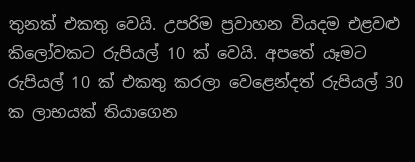තුනක් එකතු වෙයි. උපරිම ප්‍රවාහන වියදම එළවළු කිලෝවකට රුපියල් 10 ක් වෙයි. අපතේ යෑමට රුපියල් 10 ක් එකතු කරලා වෙළෙන්දත් රුපියල් 30 ක ලාභයක් තියාගෙන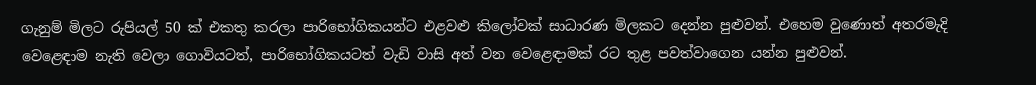ගැනුම් මිලට රුපියල් 50 ක් එකතු කරලා පාරිභෝගිකයන්ට එළවළු කිලෝවක් සාධාරණ මිලකට දෙන්න පුළුවන්. එහෙම වුණොත් අතරමැදි වෙළෙඳාම නැති වෙලා ගොවියටත්, පාරිභෝගිකයටත් වැඩි වාසි අත් වන වෙළෙඳාමක් රට තුළ පවත්වාගෙන යන්න පුළුවන්.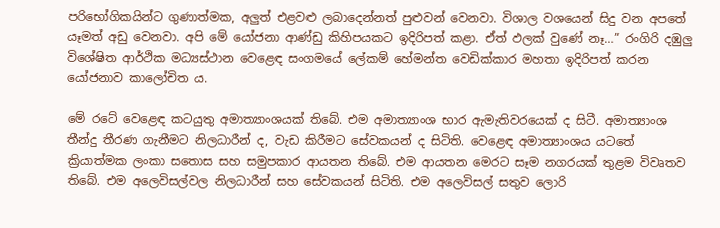පරිභෝගිකයින්ට ගුණාත්මක, අලුත් එළවළු ලබාදෙන්නත් පුළුවන් වෙනවා. විශාල වශයෙන් සිදු වන අපතේ යෑමත් අඩු වෙනවා. අපි මේ යෝජනා ආණ්ඩු කිහිපයකට ඉදිරිපත් කළා. ඒත් ඵලක් වුණේ නෑ…” රංගිරි දඹුලු විශේෂිත ආර්ථික මධ්‍යස්ථාන වෙළෙඳ සංගමයේ ලේකම් හේමන්ත වෙඩික්කාර මහතා ඉදිරිපත් කරන යෝජනාව කාලෝචිත ය.

මේ රටේ වෙළෙඳ කටයුතු අමාත්‍යාංශයක් තිබේ. එම අමාත්‍යාංශ භාර ඇමැතිවරයෙක් ද සිටී. අමාත්‍යාංශ තීන්දු තීරණ ගැනීමට නිලධාරීන් ද, වැඩ කිරීමට සේවකයන් ද සිටිති. වෙළෙඳ අමාත්‍යාංශය යටතේ ක්‍රියාත්මක ලංකා සතොස සහ සමුපකාර ආයතන තිබේ. එම ආයතන මෙරට සෑම නගරයක් තුළම විවෘතව තිබේ. එම අලෙවිසල්වල නිලධාරීන් සහ සේවකයන් සිටිති. එම අලෙවිසල් සතුව ලොරි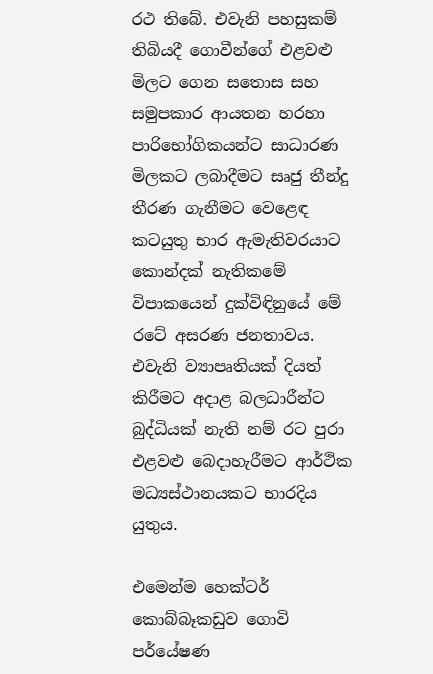රථ තිබේ. එවැනි පහසුකම් තිබියදී ගොවීන්ගේ එළවළු මිලට ගෙන සතොස සහ සමුපකාර ආයතන හරහා පාරිභෝගිකයන්ට සාධාරණ මිලකට ලබාදීමට සෘජු තීන්දු තීරණ ගැනීමට වෙළෙඳ කටයුතු භාර ඇමැතිවරයාට කොන්දක් නැතිකමේ විපාකයෙන් දුක්විඳිනුයේ මේ රටේ අසරණ ජනතාවය. එවැනි ව්‍යාපෘතියක් දියත් කිරීමට අදාළ බලධාරීන්ට බුද්ධියක් නැති නම් රට පුරා එළවළු බෙදාහැරීමට ආර්ථික මධ්‍යස්ථානයකට භාරදිය යුතුය.

එමෙන්ම හෙක්ටර් කොබ්බෑකඩුව ගොවි පර්යේෂණ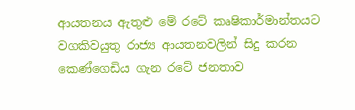ආයතනය ඇතුළු මේ රටේ කෘෂිකාර්මාන්තයට වගකිවයුතු රාජ්‍ය ආයතනවලින් සිදු කරන කෙණ්ගෙඩිය ගැන රටේ ජනතාව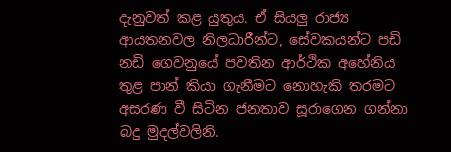දැනුවත් කළ යුතුය. ඒ සියලු රාජ්‍ය ආයතනවල නිලධාරීන්ට, සේවකයන්ට පඩි නඩි ගෙවනුයේ පවතින ආර්ථික අහේනිය තුළ පාන් කියා ගැනීමට නොහැකි තරමට අසරණ වී සිටින ජනතාව සූරාගෙන ගන්නා බදු මුදල්වලිනි.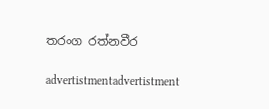තරංග රත්නවීර

advertistmentadvertistment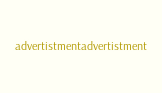advertistmentadvertistment